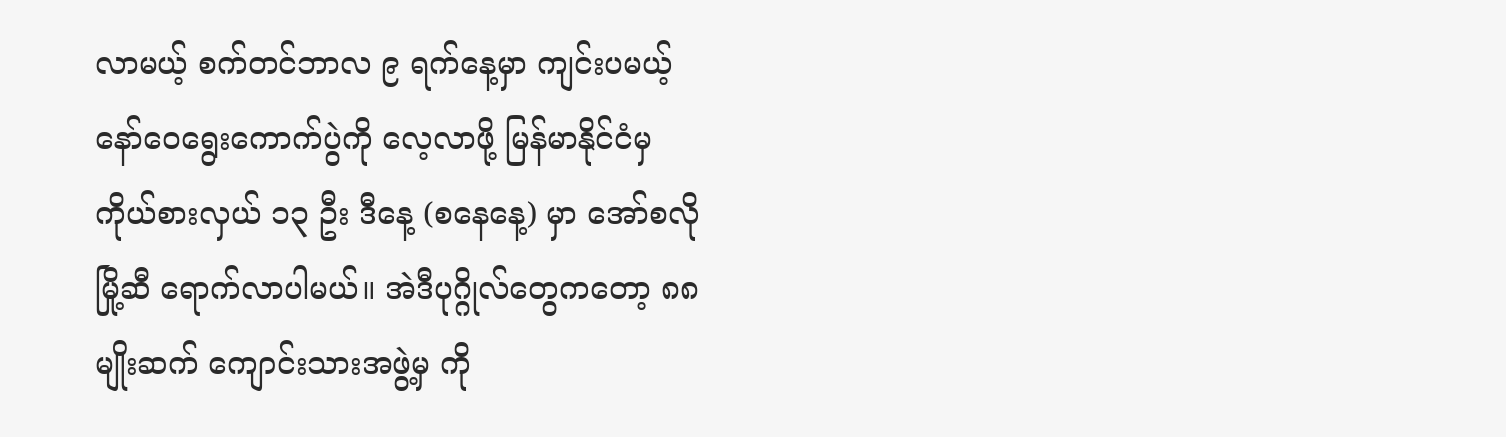လာမယ့် စက်တင်ဘာလ ၉ ရက်နေ့မှာ ကျင်းပမယ့် နော်ဝေရွေးကောက်ပွဲကို လေ့လာဖို့ မြန်မာနိုင်ငံမှ ကိုယ်စားလှယ် ၁၃ ဦး ဒီနေ့ (စနေနေ့) မှာ အော်စလိုမြို့ဆီ ရောက်လာပါမယ်။ အဲဒီပုဂ္ဂိုလ်တွေကတော့ ၈၈ မျိုးဆက် ကျောင်းသားအဖွဲ့မှ ကို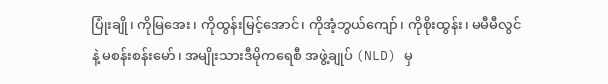ပြုံးချို၊ ကိုမြအေး၊ ကိုထွန်းမြင့်အောင်၊ ကိုအံ့ဘွယ်ကျော်၊ ကိုစိုးထွန်း၊ မမီမီလွင်နဲ့ မစန်းစန်းမော်၊ အမျိုးသားဒီမိုကရေစီ အဖွဲ့ချုပ် (NLD) မှ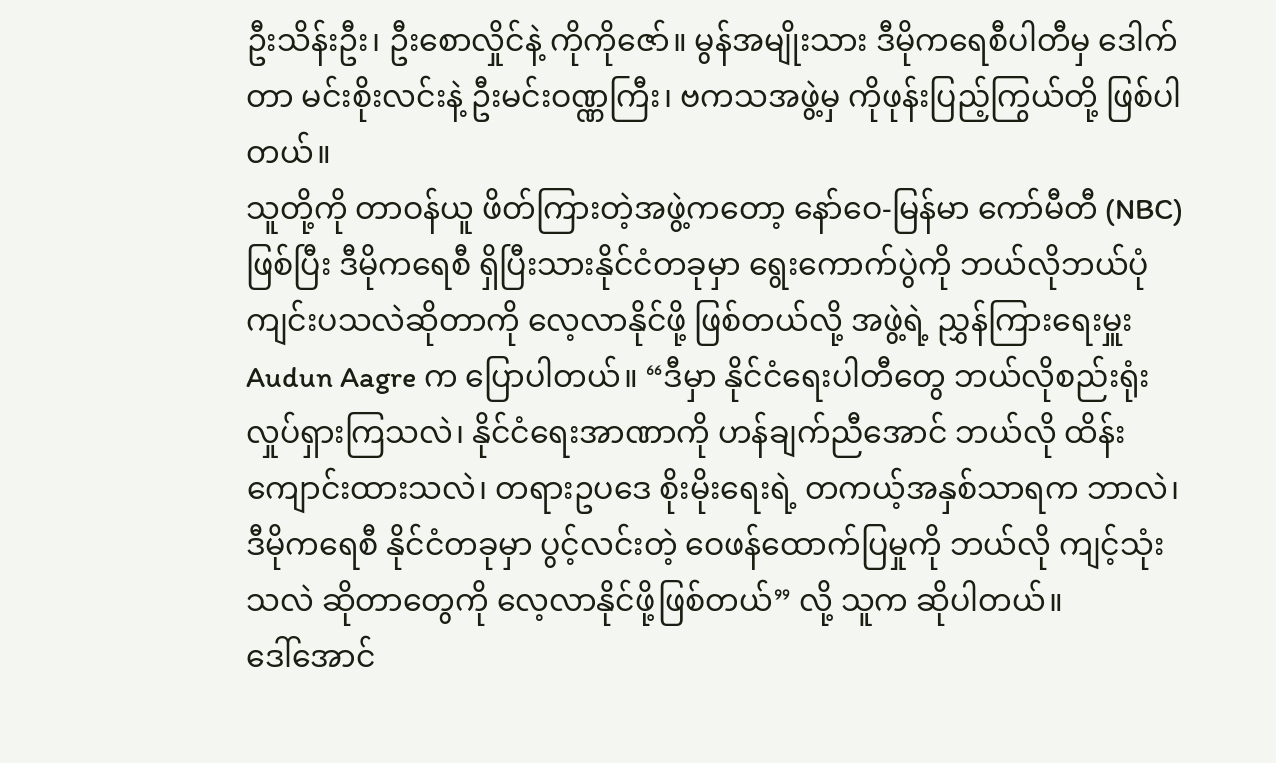ဦးသိန်းဦး၊ ဦးစောလှိုင်နဲ့ ကိုကိုဇော်။ မွန်အမျိုးသား ဒီမိုကရေစီပါတီမှ ဒေါက်တာ မင်းစိုးလင်းနဲ့ ဦးမင်းဝဏ္ဏကြီး၊ ဗကသအဖွဲ့မှ ကိုဖုန်းပြည့်ကြွယ်တို့ ဖြစ်ပါတယ်။
သူတို့ကို တာဝန်ယူ ဖိတ်ကြားတဲ့အဖွဲ့ကတော့ နော်ဝေ-မြန်မာ ကော်မီတီ (NBC) ဖြစ်ပြီး ဒီမိုကရေစီ ရှိပြီးသားနိုင်ငံတခုမှာ ရွေးကောက်ပွဲကို ဘယ်လိုဘယ်ပုံ ကျင်းပသလဲဆိုတာကို လေ့လာနိုင်ဖို့ ဖြစ်တယ်လို့ အဖွဲ့ရဲ့ ညွှန်ကြားရေးမှူး Audun Aagre က ပြောပါတယ်။ “ဒီမှာ နိုင်ငံရေးပါတီတွေ ဘယ်လိုစည်းရုံး လှုပ်ရှားကြသလဲ၊ နိုင်ငံရေးအာဏာကို ဟန်ချက်ညီအောင် ဘယ်လို ထိန်းကျောင်းထားသလဲ၊ တရားဥပဒေ စိုးမိုးရေးရဲ့ တကယ့်အနှစ်သာရက ဘာလဲ၊ ဒီမိုကရေစီ နိုင်ငံတခုမှာ ပွင့်လင်းတဲ့ ဝေဖန်ထောက်ပြမှုကို ဘယ်လို ကျင့်သုံးသလဲ ဆိုတာတွေကို လေ့လာနိုင်ဖို့ဖြစ်တယ်” လို့ သူက ဆိုပါတယ်။
ဒေါ်အောင်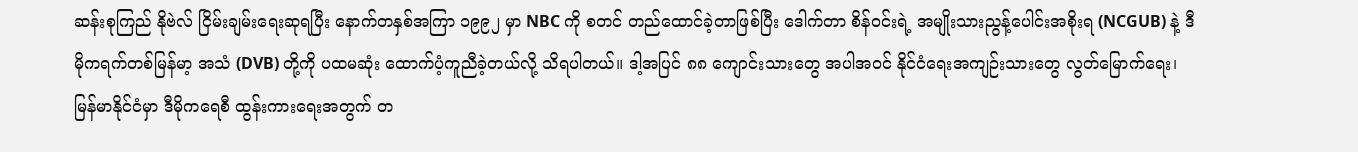ဆန်းစုကြည် နိုဗဲလ် ငြိမ်းချမ်းရေးဆုရပြီး နောက်တနှစ်အကြာ ၁၉၉၂ မှာ NBC ကို စတင် တည်ထောင်ခဲ့တာဖြစ်ပြီး ဒေါက်တာ စိန်ဝင်းရဲ့ အမျိုးသားညွန့်ပေါင်းအစိုးရ (NCGUB) နဲ့ ဒီမိုကရက်တစ်မြန်မာ့ အသံ (DVB) တို့ကို ပထမဆုံး ထောက်ပံ့ကူညီခဲ့တယ်လို့ သိရပါတယ်။ ဒါ့အပြင် ၈၈ ကျောင်းသားတွေ အပါအဝင် နိုင်ငံရေးအကျဉ်းသားတွေ လွတ်မြောက်ရေး၊ မြန်မာနိုင်ငံမှာ ဒီမိုကရေစီ ထွန်းကားရေးအတွက် တ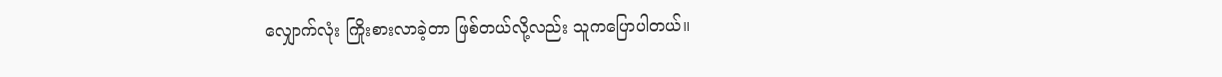လျှောက်လုံး ကြိုးစားလာခဲ့တာ ဖြစ်တယ်လို့လည်း သူကပြောပါတယ်။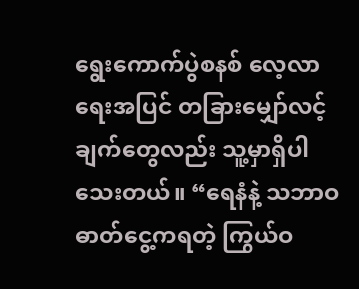ရွေးကောက်ပွဲစနစ် လေ့လာရေးအပြင် တခြားမျှော်လင့်ချက်တွေလည်း သူ့မှာရှိပါသေးတယ်။ “ရေနံနဲ့ သဘာဝဓာတ်ငွေ့ကရတဲ့ ကြွယ်ဝ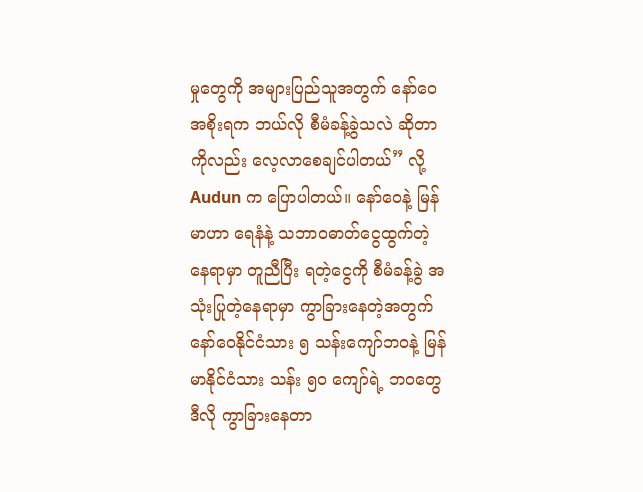မှုတွေကို အများပြည်သူအတွက် နော်ဝေအစိုးရက ဘယ်လို စီမံခန့်ခွဲသလဲ ဆိုတာကိုလည်း လေ့လာစေချင်ပါတယ်” လို့ Audun က ပြောပါတယ်။ နော်ဝေနဲ့ မြန်မာဟာ ရေနံနဲ့ သဘာဝဓာတ်ငွေထွက်တဲ့ နေရာမှာ တူညီပြီး ရတဲ့ငွေကို စီမံခန့်ခွဲ အသုံးပြုတဲ့နေရာမှာ ကွာခြားနေတဲ့အတွက် နော်ဝေနိုင်ငံသား ၅ သန်းကျော်ဘဝနဲ့ မြန်မာနိုင်ငံသား သန်း ၅၀ ကျော်ရဲ့ ဘဝတွေ ဒီလို ကွာခြားနေတာ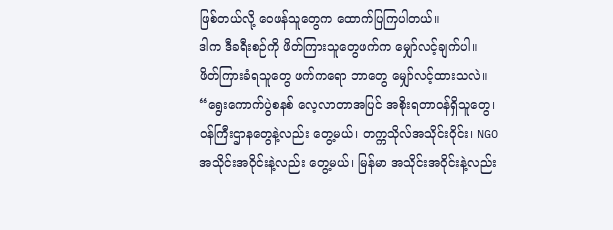ဖြစ်တယ်လို့ ဝေဖန်သူတွေက ထောက်ပြကြပါတယ်။
ဒါက ဒီခရီးစဉ်ကို ဖိတ်ကြားသူတွေဖက်က မျှော်လင့်ချက်ပါ။ ဖိတ်ကြားခံရသူတွေ ဖက်ကရော ဘာတွေ မျှော်လင့်ထားသလဲ။ “ရွေးကောက်ပွဲစနစ် လေ့လာတာအပြင် အစိုးရတာဝန်ရှိသူတွေ၊ ဝန်ကြီးဌာနတွေနဲ့လည်း တွေ့မယ်၊ တက္ကသိုလ်အသိုင်းဝိုင်း၊ NGO အသိုင်းအဝိုင်းနဲ့လည်း တွေ့မယ်၊ မြန်မာ အသိုင်းအဝိုင်းနဲ့လည်း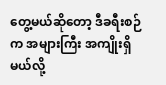တွေ့မယ်ဆိုတော့ ဒီခရီးစဉ်က အများကြီး အကျိုးရှိမယ်လို့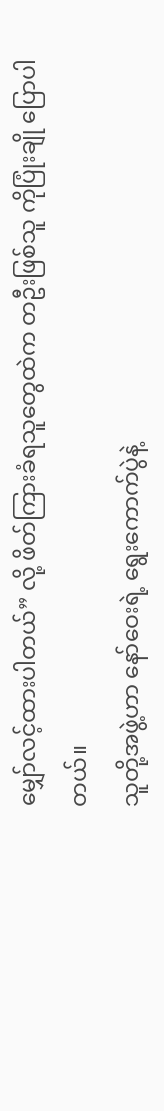မျှော်လင့်ထားပါတယ်” လို့ ဖိတ်ကြားခံရသူတွေထဲက တဦးဖြစ်သူ ကိုပြုံးချို ပြောပါတယ်။
သူတို့အဖွဲ့ဟာ နော်ဝေးရဲ့ ရွေးကောက်ပွဲနဲ့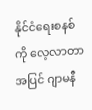နိုင်ငံရေးစနစ်ကို လေ့လာတာအပြင် ဂျာမနီ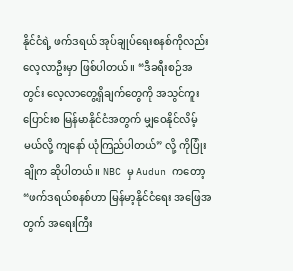နိုင်ငံရဲ့ ဖက်ဒရယ် အုပ်ချုပ်ရေးစနစ်ကိုလည်း လေ့လာဦးမှာ ဖြစ်ပါတယ်။ “ဒီခရီးစဉ်အတွင်း လေ့လာတွေ့ရှိချက်တွေကို အသွင်ကူးပြောင်းစ မြန်မာနိုင်ငံအတွက် မျှဝေနိုင်လိမ့်မယ်လို့ ကျနော် ယုံကြည်ပါတယ်” လို့ ကိုပြုံးချိုက ဆိုပါတယ်။ NBC မှ Audun ကတော့ “ဖက်ဒရယ်စနစ်ဟာ မြန်မာ့နိုင်ငံရေး အဖြေအတွက် အရေးကြီး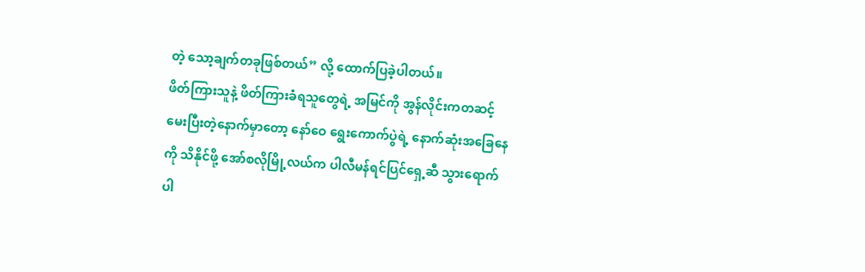တဲ့ သော့ချက်တခုဖြစ်တယ်” လို့ ထောက်ပြခဲ့ပါတယ်။
ဖိတ်ကြားသူနဲ့ ဖိတ်ကြားခံရသူတွေရဲ့ အမြင်ကို အွန်လိုင်းကတဆင့် မေးပြီးတဲ့နောက်မှာတော့ နော်ဝေ ရွေးကောက်ပွဲရဲ့ နောက်ဆုံးအခြေနေကို သိနိုင်ဖို့ အော်စလိုမြို့လယ်က ပါလီမန်ရင်ပြင်ရှေ့ဆီ သွားရောက်ပါ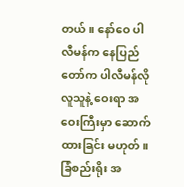တယ်။ နော်ဝေ ပါလီမန်က နေပြည်တော်က ပါလီမန်လို လူသူနဲ့ ဝေးရာ အဝေးကြီးမှာ ဆောက်ထားခြင်း မဟုတ်။ ခြံစည်းရိုး အ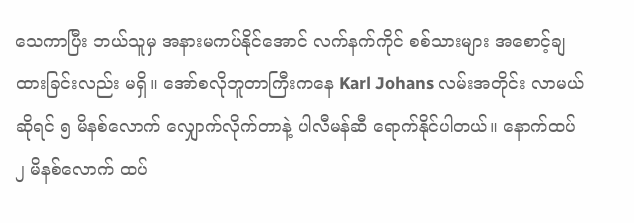သေကာပြီး ဘယ်သူမှ အနားမကပ်နိုင်အောင် လက်နက်ကိုင် စစ်သားများ အစောင့်ချထားခြင်းလည်း မရှိ။ အော်စလိုဘူတာကြီးကနေ Karl Johans လမ်းအတိုင်း လာမယ်ဆိုရင် ၅ မိနစ်လောက် လျှောက်လိုက်တာနဲ့ ပါလီမန်ဆီ ရောက်နိုင်ပါတယ်။ နောက်ထပ် ၂ မိနစ်လောက် ထပ်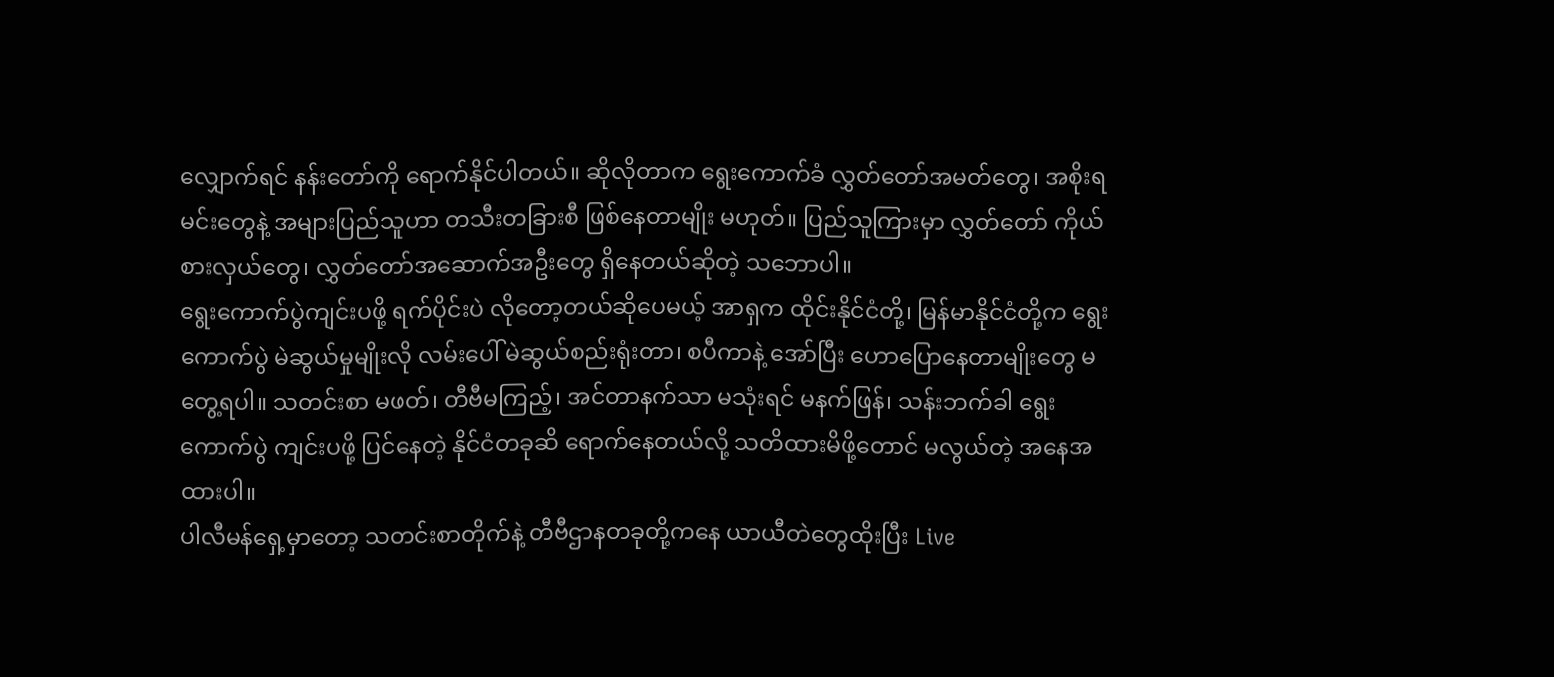လျှောက်ရင် နန်းတော်ကို ရောက်နိုင်ပါတယ်။ ဆိုလိုတာက ရွေးကောက်ခံ လွှတ်တော်အမတ်တွေ၊ အစိုးရမင်းတွေနဲ့ အများပြည်သူဟာ တသီးတခြားစီ ဖြစ်နေတာမျိုး မဟုတ်။ ပြည်သူကြားမှာ လွှတ်တော် ကိုယ်စားလှယ်တွေ၊ လွှတ်တော်အဆောက်အဦးတွေ ရှိနေတယ်ဆိုတဲ့ သဘောပါ။
ရွေးကောက်ပွဲကျင်းပဖို့ ရက်ပိုင်းပဲ လိုတော့တယ်ဆိုပေမယ့် အာရှက ထိုင်းနိုင်ငံတို့၊ မြန်မာနိုင်ငံတို့က ရွေးကောက်ပွဲ မဲဆွယ်မှုမျိုးလို လမ်းပေါ် မဲဆွယ်စည်းရုံးတာ၊ စပီကာနဲ့ အော်ပြီး ဟောပြောနေတာမျိုးတွေ မတွေ့ရပါ။ သတင်းစာ မဖတ်၊ တီဗီမကြည့်၊ အင်တာနက်သာ မသုံးရင် မနက်ဖြန်၊ သန်းဘက်ခါ ရွေးကောက်ပွဲ ကျင်းပဖို့ ပြင်နေတဲ့ နိုင်ငံတခုဆိ ရောက်နေတယ်လို့ သတိထားမိဖို့တောင် မလွယ်တဲ့ အနေအထားပါ။
ပါလီမန်ရှေ့မှာတော့ သတင်းစာတိုက်နဲ့ တီဗီဌာနတခုတို့ကနေ ယာယီတဲတွေထိုးပြီး Live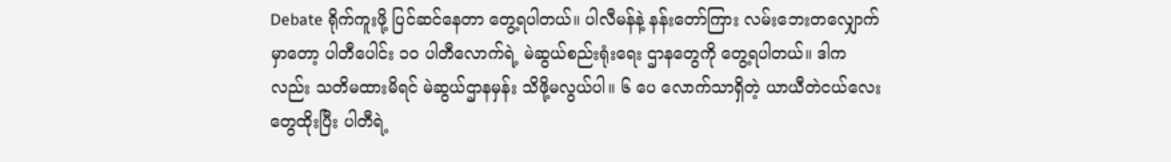Debate ရိုက်ကူးဖို့ ပြင်ဆင်နေတာ တွေ့ရပါတယ်။ ပါလီမန်နဲ့ နန်းတော်ကြား လမ်းဘေးတလျှောက်မှာတော့ ပါတီပေါင်း ၁၀ ပါတီလောက်ရဲ့ မဲဆွယ်စည်းရုံးရေး ဌာနတွေကို တွေ့ရပါတယ်။ ဒါကလည်း သတိမထားမိရင် မဲဆွယ်ဌာနမှန်း သိဖို့မလွယ်ပါ။ ၆ ပေ လောက်သာရှိတဲ့ ယာယီတဲငယ်လေးတွေထိုးပြီး ပါတီရဲ့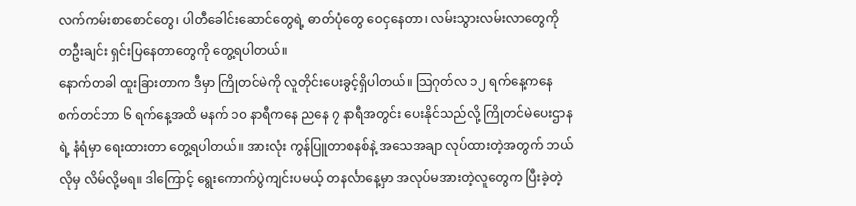လက်ကမ်းစာစောင်တွေ၊ ပါတီခေါင်းဆောင်တွေရဲ့ ဓာတ်ပုံတွေ ဝေငှနေတာ၊ လမ်းသွားလမ်းလာတွေကို တဦးချင်း ရှင်းပြနေတာတွေကို တွေ့ရပါတယ်။
နောက်တခါ ထူးခြားတာက ဒီမှာ ကြိုတင်မဲကို လူတိုင်းပေးခွင့်ရှိပါတယ်။ သြဂုတ်လ ၁၂ ရက်နေ့ကနေ စက်တင်ဘာ ၆ ရက်နေ့အထိ မနက် ၁၀ နာရီကနေ ညနေ ၇ နာရီအတွင်း ပေးနိုင်သည်လို့ ကြိုတင်မဲပေးဌာနရဲ့ နံရံမှာ ရေးထားတာ တွေ့ရပါတယ်။ အားလုံး ကွန်ပြူတာစနစ်နဲ့ အသေအချာ လုပ်ထားတဲ့အတွက် ဘယ်လိုမှ လိမ်လို့မရ။ ဒါကြောင့် ရွေးကောက်ပွဲကျင်းပမယ့် တနင်္လာနေ့မှာ အလုပ်မအားတဲ့လူတွေက ပြီးခဲ့တဲ့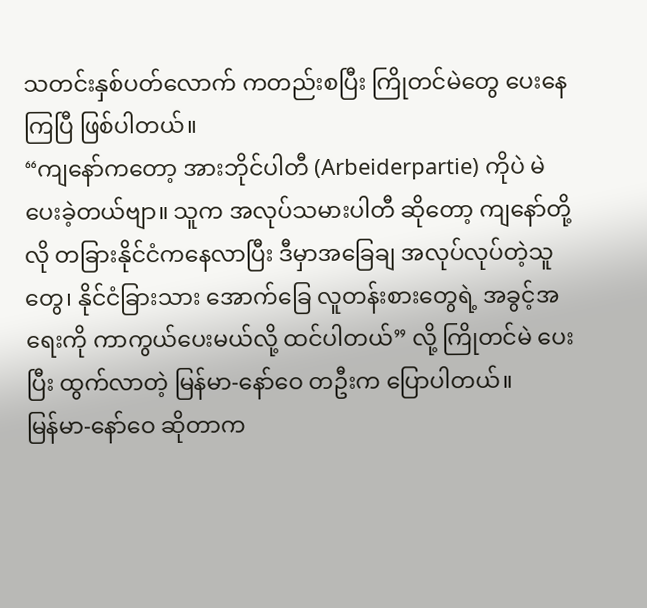သတင်းနှစ်ပတ်လောက် ကတည်းစပြီး ကြိုတင်မဲတွေ ပေးနေကြပြီ ဖြစ်ပါတယ်။
“ကျနော်ကတော့ အားဘိုင်ပါတီ (Arbeiderpartie) ကိုပဲ မဲပေးခဲ့တယ်ဗျာ။ သူက အလုပ်သမားပါတီ ဆိုတော့ ကျနော်တို့လို တခြားနိုင်ငံကနေလာပြီး ဒီမှာအခြေချ အလုပ်လုပ်တဲ့သူတွေ၊ နိုင်ငံခြားသား အောက်ခြေ လူတန်းစားတွေရဲ့ အခွင့်အရေးကို ကာကွယ်ပေးမယ်လို့ ထင်ပါတယ်” လို့ ကြိုတင်မဲ ပေးပြီး ထွက်လာတဲ့ မြန်မာ-နော်ဝေ တဦးက ပြောပါတယ်။
မြန်မာ-နော်ဝေ ဆိုတာက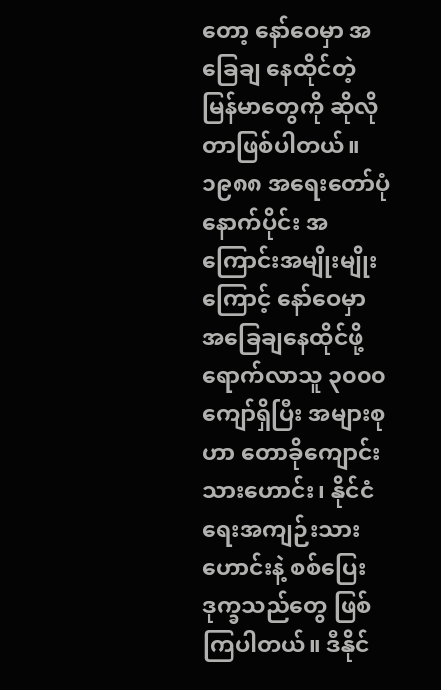တော့ နော်ဝေမှာ အခြေချ နေထိုင်တဲ့ မြန်မာတွေကို ဆိုလိုတာဖြစ်ပါတယ်။ ၁၉၈၈ အရေးတော်ပုံနောက်ပိုင်း အကြောင်းအမျိုးမျိုးကြောင့် နော်ဝေမှာ အခြေချနေထိုင်ဖို့ ရောက်လာသူ ၃၀၀၀ ကျော်ရှိပြီး အများစုဟာ တောခိုကျောင်းသားဟောင်း၊ နိုင်ငံရေးအကျဉ်းသားဟောင်းနဲ့ စစ်ပြေးဒုက္ခသည်တွေ ဖြစ်ကြပါတယ်။ ဒီနိုင်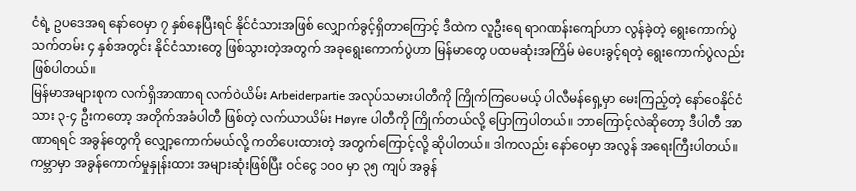ငံရဲ့ ဥပဒေအရ နော်ဝေမှာ ၇ နှစ်နေပြီးရင် နိုင်ငံသားအဖြစ် လျှောက်ခွင့်ရှိတာကြောင့် ဒီထဲက လူဦးရေ ရာဂဏန်းကျော်ဟာ လွန်ခဲ့တဲ့ ရွေးကောက်ပွဲသက်တမ်း ၄ နှစ်အတွင်း နိုင်ငံသားတွေ ဖြစ်သွားတဲ့အတွက် အခုရွေးကောက်ပွဲဟာ မြန်မာတွေ ပထမဆုံးအကြိမ် မဲပေးခွင့်ရတဲ့ ရွေးကောက်ပွဲလည်း ဖြစ်ပါတယ်။
မြန်မာအများစုက လက်ရှိအာဏာရ လက်ဝဲယိမ်း Arbeiderpartie အလုပ်သမားပါတီကို ကြိုက်ကြပေမယ့် ပါလီမန်ရှေ့မှာ မေးကြည့်တဲ့ နော်ဝေနိုင်ငံသား ၃-၄ ဦးကတော့ အတိုက်အခံပါတီ ဖြစ်တဲ့ လက်ယာယိမ်း Høyre ပါတီကို ကြိုက်တယ်လို့ ပြောကြပါတယ်။ ဘာကြောင့်လဲဆိုတော့ ဒီပါတီ အာဏာရရင် အခွန်တွေကို လျှော့ကောက်မယ်လို့ ကတိပေးထားတဲ့ အတွက်ကြောင့်လို့ ဆိုပါတယ်။ ဒါကလည်း နော်ဝေမှာ အလွန် အရေးကြီးပါတယ်။ ကမ္ဘာမှာ အခွန်ကောက်မှုနှုန်းထား အများဆုံးဖြစ်ပြီး ဝင်ငွေ ၁၀၀ မှာ ၃၅ ကျပ် အခွန်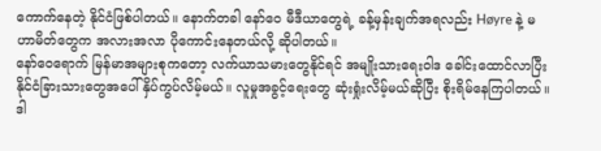ကောက်နေတဲ့ နိုင်ငံဖြစ်ပါတယ်။ နောက်တခါ နော်ဝေ မီဒီယာတွေရဲ့ ခန့်မှန်းချက်အရလည်း Høyre နဲ့ မဟာမိတ်တွေက အလားအလာ ပိုကောင်းနေတယ်လို့ ဆိုပါတယ်။
နော်ဝေရောက် မြန်မာအများစုကတော့ လက်ယာသမားတွေနိုင်ရင် အမျိုးသားရေးဝါဒ ခေါင်းထောင်လာပြီး နိုင်ငံခြားသားတွေအပေါ် နှိပ်ကွပ်လိမ့်မယ်။ လူမှုအခွင့်ရေးတွေ ဆုံးရှုံးလိမ့်မယ်ဆိုပြီး စိုးရိမ်နေကြပါတယ်။
ဒါ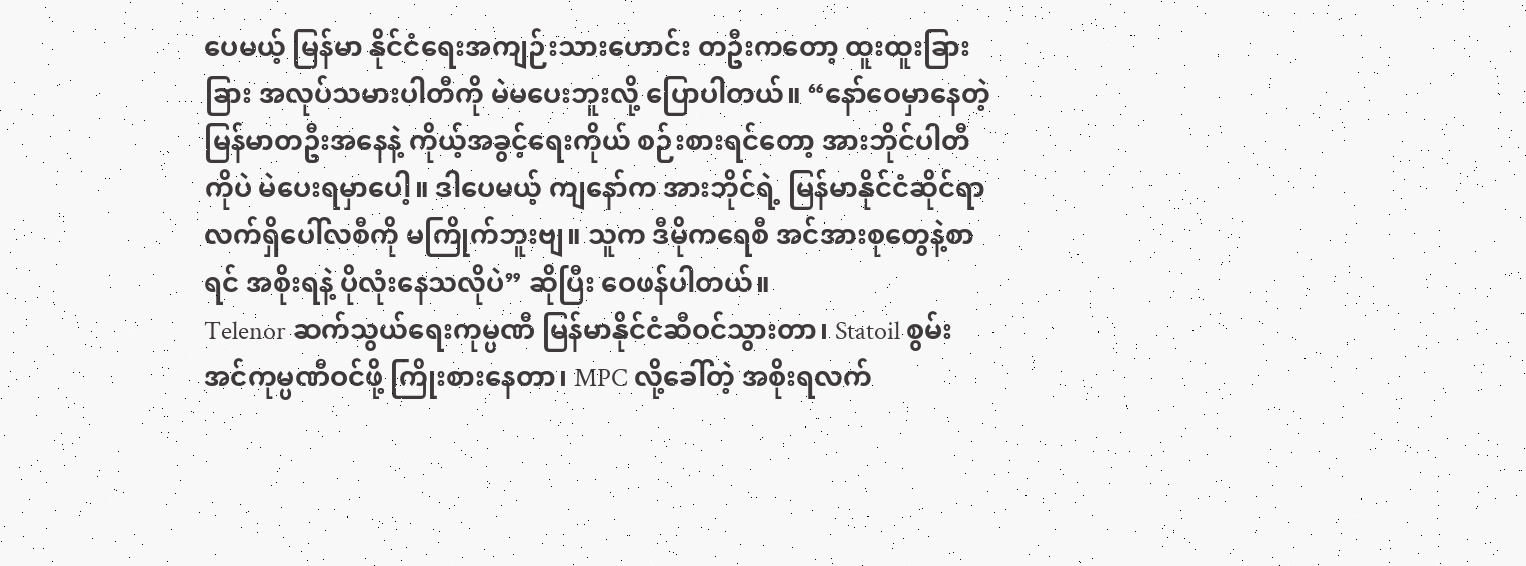ပေမယ့် မြန်မာ နိုင်ငံရေးအကျဉ်းသားဟောင်း တဦးကတော့ ထူးထူးခြားခြား အလုပ်သမားပါတီကို မဲမပေးဘူးလို့ ပြောပါတယ်။ “နော်ဝေမှာနေတဲ့ မြန်မာတဦးအနေနဲ့ ကိုယ့်အခွင့်ရေးကိုယ် စဉ်းစားရင်တော့ အားဘိုင်ပါတီကိုပဲ မဲပေးရမှာပေါ့။ ဒါပေမယ့် ကျနော်က အားဘိုင်ရဲ့ မြန်မာနိုင်ငံဆိုင်ရာ လက်ရှိပေါ်လစီကို မကြိုက်ဘူးဗျ။ သူက ဒီမိုကရေစီ အင်အားစုတွေနဲ့စာရင် အစိုးရနဲ့ ပိုလုံးနေသလိုပဲ” ဆိုပြီး ဝေဖန်ပါတယ်။
Telenor ဆက်သွယ်ရေးကုမ္ပဏီ မြန်မာနိုင်ငံဆီဝင်သွားတာ၊ Statoil စွမ်းအင်ကုမ္ပဏီဝင်ဖို့ ကြိုးစားနေတာ၊ MPC လို့ခေါ်တဲ့ အစိုးရလက်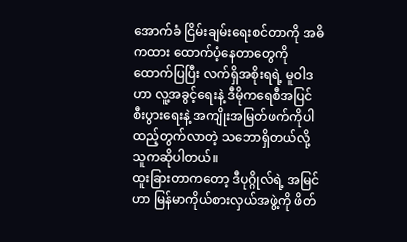အောက်ခံ ငြိမ်းချမ်းရေးစင်တာကို အဓိကထား ထောက်ပံ့နေတာတွေကို ထောက်ပြပြီး လက်ရှိအစိုးရရဲ့ မူဝါဒဟာ လူ့အခွင့်ရေးနဲ့ ဒီမိုကရေစီအပြင် စီးပွားရေးနဲ့ အကျိုးအမြတ်ဖက်ကိုပါ ထည့်တွက်လာတဲ့ သဘောရှိတယ်လို့ သူကဆိုပါတယ်။
ထူးခြားတာကတော့ ဒီပုဂ္ဂိုလ်ရဲ့ အမြင်ဟာ မြန်မာကိုယ်စားလှယ်အဖွဲ့ကို ဖိတ်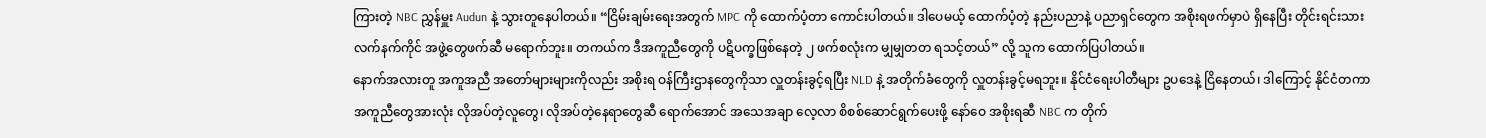ကြားတဲ့ NBC ညွှန်မှူး Audun နဲ့ သွားတူနေပါတယ်။ “ငြိမ်းချမ်းရေးအတွက် MPC ကို ထောက်ပံ့တာ ကောင်းပါတယ်။ ဒါပေမယ့် ထောက်ပံ့တဲ့ နည်းပညာနဲ့ ပညာရှင်တွေက အစိုးရဖက်မှာပဲ ရှိနေပြီး တိုင်းရင်းသား လက်နက်ကိုင် အဖွဲ့တွေဖက်ဆီ မရောက်ဘူး။ တကယ်က ဒီအကူညီတွေကို ပဋိပက္ခဖြစ်နေတဲ့ ၂ ဖက်စလုံးက မျှမျှတတ ရသင့်တယ်” လို့ သူက ထောက်ပြပါတယ်။
နောက်အလားတူ အကူအညီ အတော်များများကိုလည်း အစိုးရ ဝန်ကြီးဌာနတွေကိုသာ လှူတန်းခွင့်ရပြီး NLD နဲ့ အတိုက်ခံတွေကို လှူတန်းခွင့်မရဘူး။ နိုင်ငံရေးပါတီများ ဥပဒေနဲ့ ငြိနေတယ်၊ ဒါကြောင့် နိုင်ငံတကာ အကူညီတွေအားလုံး လိုအပ်တဲ့လူတွေ၊ လိုအပ်တဲ့နေရာတွေဆီ ရောက်အောင် အသေအချာ လေ့လာ စိစစ်ဆောင်ရွက်ပေးဖို့ နော်ဝေ အစိုးရဆီ NBC က တိုက်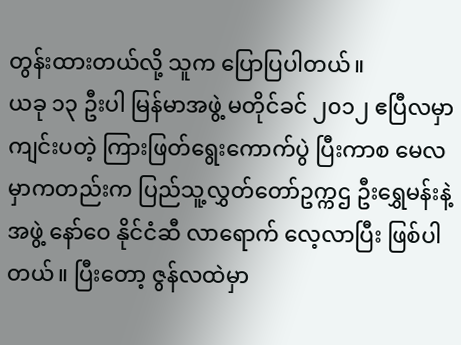တွန်းထားတယ်လို့ သူက ပြောပြပါတယ်။
ယခု ၁၃ ဦးပါ မြန်မာအဖွဲ့ မတိုင်ခင် ၂၀၁၂ ဧပြီလမှာ ကျင်းပတဲ့ ကြားဖြတ်ရွေးကောက်ပွဲ ပြီးကာစ မေလမှာကတည်းက ပြည်သူ့လွှတ်တော်ဥက္ကဌ ဦးရွှေမန်းနဲ့အဖွဲ့ နော်ဝေ နိုင်ငံဆီ လာရောက် လေ့လာပြီး ဖြစ်ပါတယ်။ ပြီးတော့ ဇွန်လထဲမှာ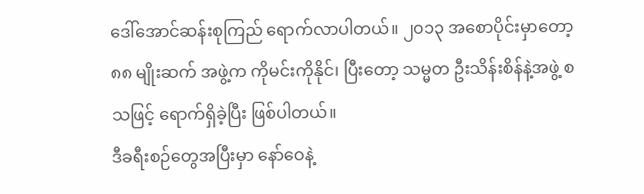ဒေါ်အောင်ဆန်းစုကြည် ရောက်လာပါတယ်။ ၂၀၁၃ အစောပိုင်းမှာတော့ ၈၈ မျိုးဆက် အဖွဲ့က ကိုမင်းကိုနိုင်၊ ပြီးတော့ သမ္မတ ဦးသိန်းစိန်နဲ့အဖွဲ့ စသဖြင့် ရောက်ရှိခဲ့ပြီး ဖြစ်ပါတယ်။
ဒီခရီးစဉ်တွေအပြီးမှာ နော်ဝေနဲ့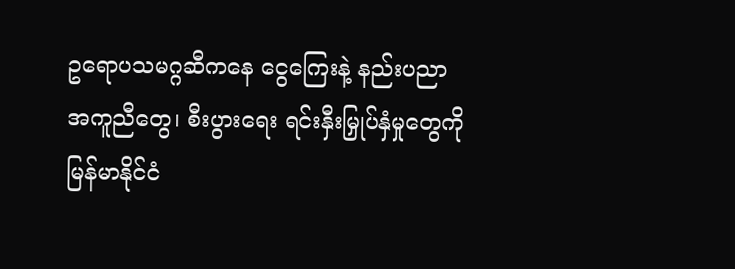ဥရောပသမဂ္ဂဆီကနေ ငွေကြေးနဲ့ နည်းပညာ အကူညီတွေ၊ စီးပွားရေး ရင်းနှီးမြှုပ်နှံမှုတွေကို မြန်မာနိုင်ငံ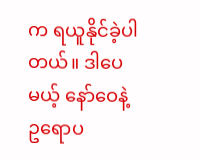က ရယူနိုင်ခဲ့ပါတယ်။ ဒါပေမယ့် နော်ဝေနဲ့ ဥရောပ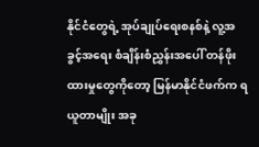နိုင်ငံတွေရဲ့ အုပ်ချုပ်ရေးစနစ်နဲ့ လူ့အခွင့်အရေး စံချိန်းစံညွှန်းအပေါ် တန်ဖိုးထားမှုတွေကိုတော့ မြန်မာနိုင်ငံဖက်က ရယူတာမျိုး အခု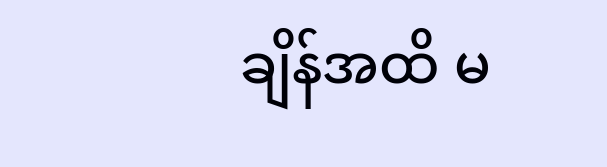ချိန်အထိ မ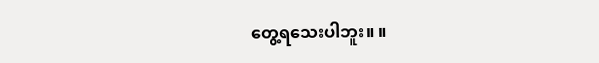တွေ့ရသေးပါဘူး။ ။